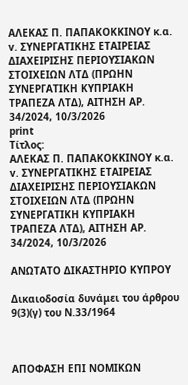ΑΛΕΚΑΣ Π. ΠΑΠΑΚΟΚΚΙΝΟΥ κ.α. v. ΣΥΝΕΡΓΑΤΙΚΗΣ ΕΤΑΙΡΕΙΑΣ ΔΙΑΧΕΙΡΙΣΗΣ ΠΕΡΙΟΥΣΙΑΚΩΝ ΣΤΟΙΧΕΙΩΝ ΛΤΔ (ΠΡΩΗΝ ΣΥΝΕΡΓΑΤΙΚΗ ΚΥΠΡΙΑΚΗ ΤΡΑΠΕΖΑ ΛΤΔ), ΑΙΤΗΣΗ ΑΡ. 34/2024, 10/3/2026
print
Τίτλος:
ΑΛΕΚΑΣ Π. ΠΑΠΑΚΟΚΚΙΝΟΥ κ.α. v. ΣΥΝΕΡΓΑΤΙΚΗΣ ΕΤΑΙΡΕΙΑΣ ΔΙΑΧΕΙΡΙΣΗΣ ΠΕΡΙΟΥΣΙΑΚΩΝ ΣΤΟΙΧΕΙΩΝ ΛΤΔ (ΠΡΩΗΝ ΣΥΝΕΡΓΑΤΙΚΗ ΚΥΠΡΙΑΚΗ ΤΡΑΠΕΖΑ ΛΤΔ), ΑΙΤΗΣΗ ΑΡ. 34/2024, 10/3/2026

ΑΝΩΤΑΤΟ ΔΙΚΑΣΤΗΡΙΟ ΚΥΠΡΟΥ

Δικαιοδοσία δυνάμει του άρθρου 9(3)(γ) του Ν.33/1964



ΑΠΟΦΑΣΗ ΕΠΙ ΝΟΜΙΚΩΝ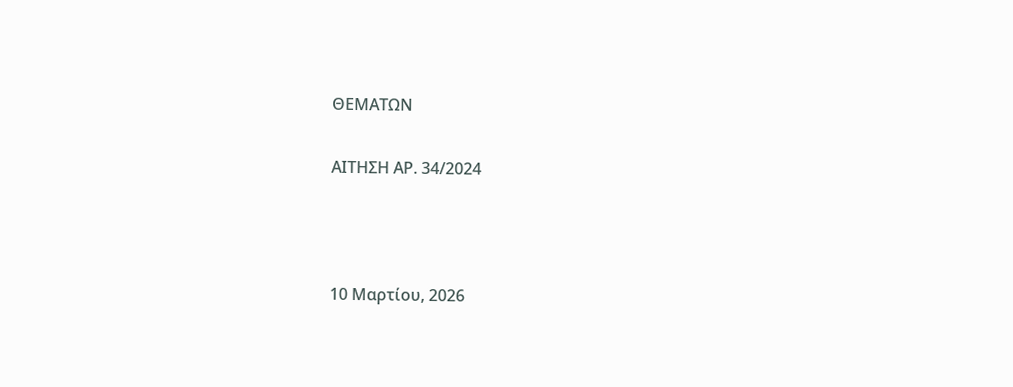ΘΕΜΑΤΩΝ

ΑΙΤΗΣΗ ΑΡ. 34/2024



10 Μαρτίου, 2026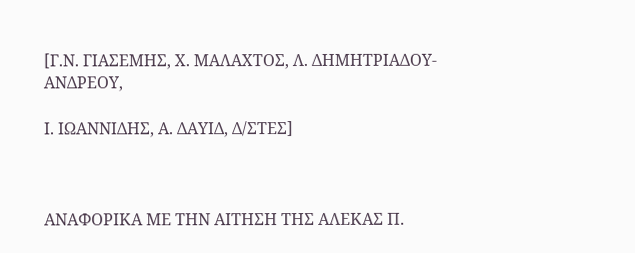[Γ.Ν. ΓΙΑΣΕΜΗΣ, Χ. ΜΑΛΑΧΤΟΣ, Λ. ΔΗΜΗΤΡΙΑΔΟΥ-ΑΝΔΡΕΟΥ,

Ι. ΙΩΑΝΝΙΔΗΣ, Α. ΔΑΥΙΔ, Δ/ΣΤΕΣ]



ΑΝΑΦΟΡΙΚΑ ΜΕ ΤΗΝ ΑΙΤΗΣΗ ΤΗΣ ΑΛΕΚΑΣ Π.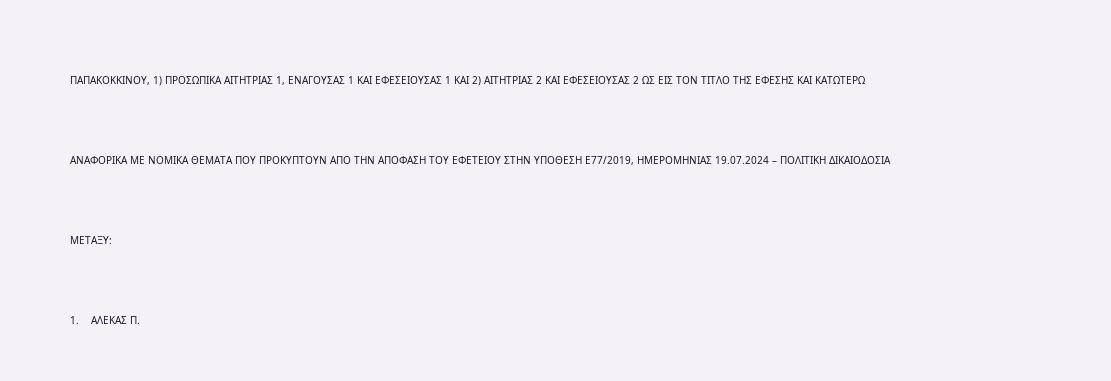ΠΑΠΑΚΟΚΚΙΝΟΥ, 1) ΠΡΟΣΩΠΙΚΑ ΑΙΤΗΤΡΙΑΣ 1, ΕΝΑΓΟΥΣΑΣ 1 ΚΑΙ ΕΦΕΣΕΙΟΥΣΑΣ 1 ΚΑΙ 2) ΑΙΤΗΤΡΙΑΣ 2 ΚΑΙ ΕΦΕΣΕΙΟΥΣΑΣ 2 ΩΣ ΕΙΣ ΤΟΝ ΤΙΤΛΟ ΤΗΣ ΕΦΕΣΗΣ ΚΑΙ ΚΑΤΩΤΕΡΩ



ΑΝΑΦΟΡΙΚΑ ΜΕ ΝΟΜΙΚΑ ΘΕΜΑΤΑ ΠΟΥ ΠΡΟΚΥΠΤΟΥΝ ΑΠΟ ΤΗΝ ΑΠΟΦΑΣΗ ΤΟΥ ΕΦΕΤΕΙΟΥ ΣΤΗΝ ΥΠΟΘΕΣΗ Ε77/2019, ΗΜΕΡΟΜΗΝΙΑΣ 19.07.2024 – ΠΟΛΙΤΙΚΗ ΔΙΚΑΙΟΔΟΣΙΑ



ΜΕΤΑΞΥ:



1.    ΑΛΕΚΑΣ Π.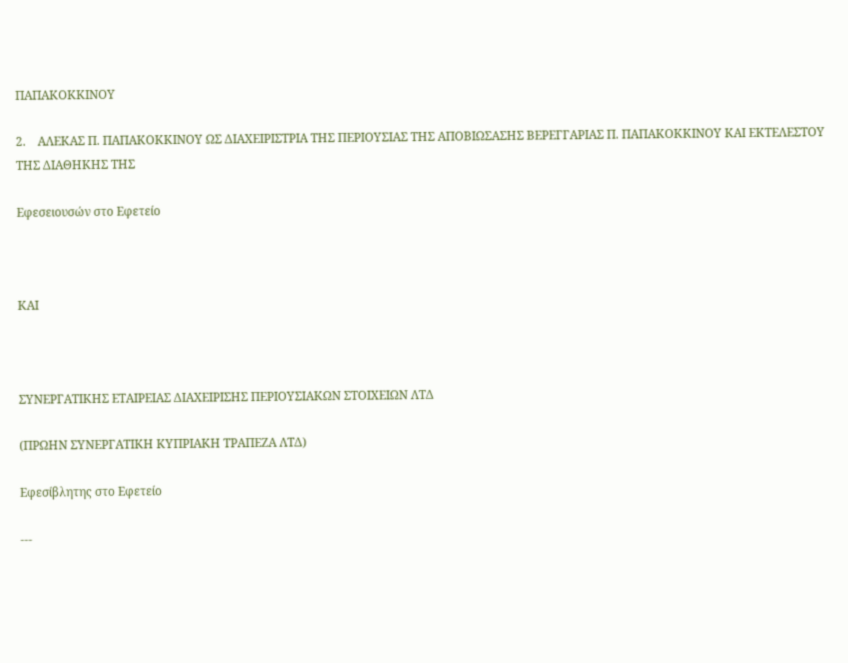ΠΑΠΑΚΟΚΚΙΝΟΥ

2.    ΑΛΕΚΑΣ Π. ΠΑΠΑΚΟΚΚΙΝΟΥ ΩΣ ΔΙΑΧΕΙΡΙΣΤΡΙΑ ΤΗΣ ΠΕΡΙΟΥΣΙΑΣ ΤΗΣ ΑΠΟΒΙΩΣΑΣΗΣ ΒΕΡΕΓΓΑΡΙΑΣ Π. ΠΑΠΑΚΟΚΚΙΝΟΥ ΚΑΙ ΕΚΤΕΛΕΣΤΟΥ ΤΗΣ ΔΙΑΘΗΚΗΣ ΤΗΣ

Εφεσειουσών στο Εφετείο



ΚΑΙ



ΣΥΝΕΡΓΑΤΙΚΗΣ ΕΤΑΙΡΕΙΑΣ ΔΙΑΧΕΙΡΙΣΗΣ ΠΕΡΙΟΥΣΙΑΚΩΝ ΣΤΟΙΧΕΙΩΝ ΛΤΔ

(ΠΡΩΗΝ ΣΥΝΕΡΓΑΤΙΚΗ ΚΥΠΡΙΑΚΗ ΤΡΑΠΕΖΑ ΛΤΔ)

Εφεσίβλητης στο Εφετείο

---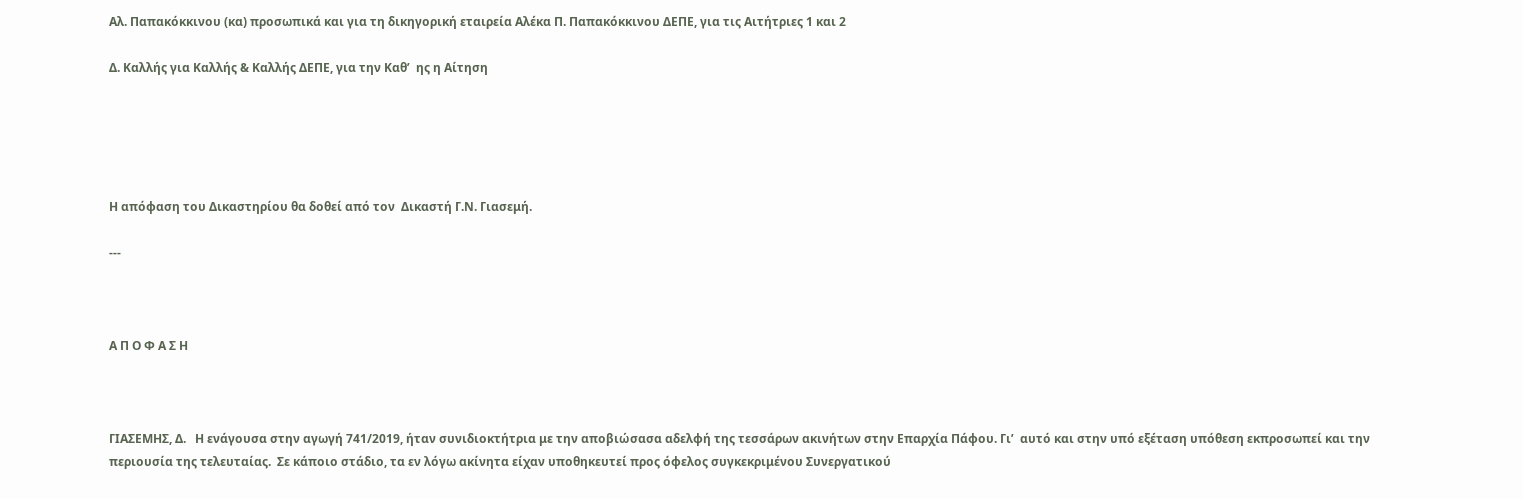Αλ. Παπακόκκινου (κα) προσωπικά και για τη δικηγορική εταιρεία Αλέκα Π. Παπακόκκινου ΔΕΠΕ, για τις Αιτήτριες 1 και 2

Δ. Καλλής για Καλλής & Καλλής ΔΕΠΕ, για την Καθ’  ης η Αίτηση





Η απόφαση του Δικαστηρίου θα δοθεί από τον  Δικαστή Γ.Ν. Γιασεμή.

---



Α Π Ο Φ Α Σ Η



ΓΙΑΣΕΜΗΣ, Δ.   Η ενάγουσα στην αγωγή 741/2019, ήταν συνιδιοκτήτρια με την αποβιώσασα αδελφή της τεσσάρων ακινήτων στην Επαρχία Πάφου. Γι’  αυτό και στην υπό εξέταση υπόθεση εκπροσωπεί και την περιουσία της τελευταίας.  Σε κάποιο στάδιο, τα εν λόγω ακίνητα είχαν υποθηκευτεί προς όφελος συγκεκριμένου Συνεργατικού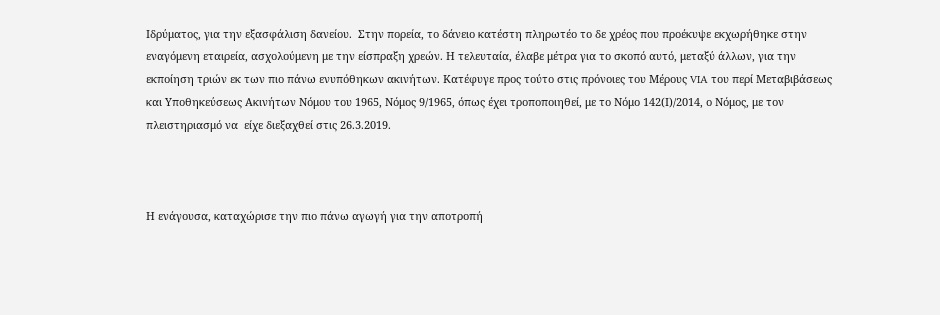Ιδρύματος, για την εξασφάλιση δανείου.  Στην πορεία, το δάνειο κατέστη πληρωτέο το δε χρέος που προέκυψε εκχωρήθηκε στην εναγόμενη εταιρεία, ασχολούμενη με την είσπραξη χρεών. Η τελευταία, έλαβε μέτρα για το σκοπό αυτό, μεταξύ άλλων, για την εκποίηση τριών εκ των πιο πάνω ενυπόθηκων ακινήτων. Κατέφυγε προς τούτο στις πρόνοιες του Μέρους VIA του περί Μεταβιβάσεως και Υποθηκεύσεως Ακινήτων Νόμου του 1965, Νόμος 9/1965, όπως έχει τροποποιηθεί, με το Νόμο 142(Ι)/2014, ο Νόμος, με τον πλειστηριασμό να  είχε διεξαχθεί στις 26.3.2019.



Η ενάγουσα, καταχώρισε την πιο πάνω αγωγή για την αποτροπή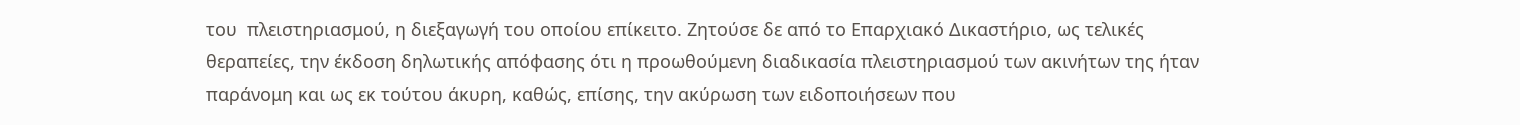του  πλειστηριασμού, η διεξαγωγή του οποίου επίκειτο. Ζητούσε δε από το Επαρχιακό Δικαστήριο, ως τελικές θεραπείες, την έκδοση δηλωτικής απόφασης ότι η προωθούμενη διαδικασία πλειστηριασμού των ακινήτων της ήταν παράνομη και ως εκ τούτου άκυρη, καθώς, επίσης, την ακύρωση των ειδοποιήσεων που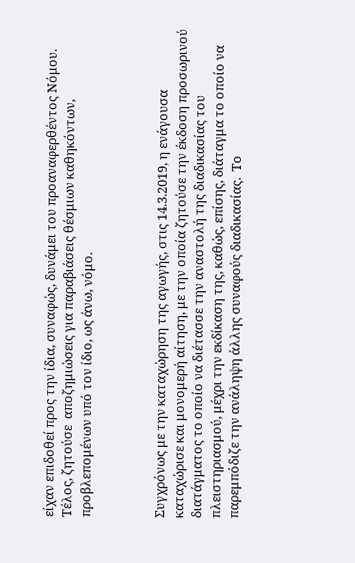είχαν επιδοθεί προς την ίδια, συναφώς, δυνάμει του προαναφερθέντος Νόμου. Τέλος, ζητούσε  αποζημιώσεις για παραβιάσεις θέσμιων καθηκόντων, προβλεπομένων υπό τον ίδιο, ως άνω, νόμο.



Συγχρόνως με την καταχώρηση της αγωγής, στις 14.3.2019, η ενάγουσα καταχώρισε και μονομερή αίτηση, με την οποία ζητούσε την έκδοση προσωρινού διατάγματος το οποίο να διέτασσε την αναστολή της διαδικασίας του πλειστηριασμού, μέχρι την εκδίκαση της, καθώς, επίσης, διάταγμα το οποίο να παρεμπόδιζε την ανάληψη άλλης συναφούς διαδικασίας.  Το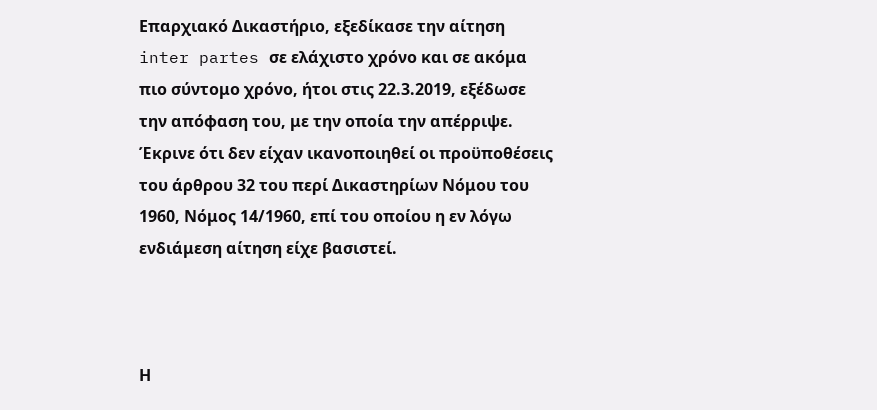Επαρχιακό Δικαστήριο, εξεδίκασε την αίτηση inter partes σε ελάχιστο χρόνο και σε ακόμα πιο σύντομο χρόνο, ήτοι στις 22.3.2019, εξέδωσε την απόφαση του, με την οποία την απέρριψε. Έκρινε ότι δεν είχαν ικανοποιηθεί οι προϋποθέσεις του άρθρου 32 του περί Δικαστηρίων Νόμου του 1960, Νόμος 14/1960, επί του οποίου η εν λόγω ενδιάμεση αίτηση είχε βασιστεί.



Η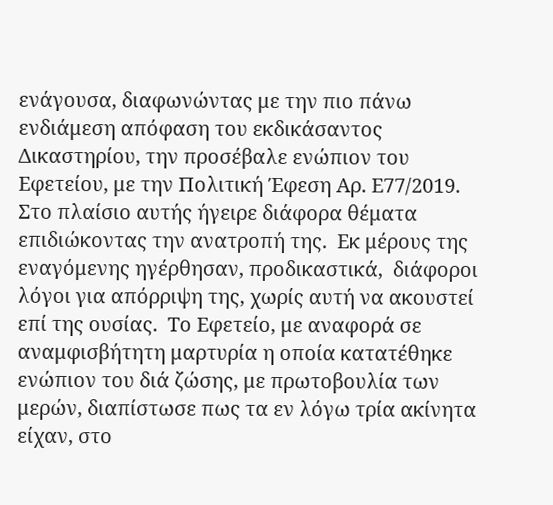ενάγουσα, διαφωνώντας με την πιο πάνω ενδιάμεση απόφαση του εκδικάσαντος Δικαστηρίου, την προσέβαλε ενώπιον του Εφετείου, με την Πολιτική Έφεση Αρ. Ε77/2019.  Στο πλαίσιο αυτής ήγειρε διάφορα θέματα επιδιώκοντας την ανατροπή της.  Εκ μέρους της εναγόμενης ηγέρθησαν, προδικαστικά,  διάφοροι λόγοι για απόρριψη της, χωρίς αυτή να ακουστεί επί της ουσίας.  Το Εφετείο, με αναφορά σε αναμφισβήτητη μαρτυρία η οποία κατατέθηκε ενώπιον του διά ζώσης, με πρωτοβουλία των μερών, διαπίστωσε πως τα εν λόγω τρία ακίνητα είχαν, στο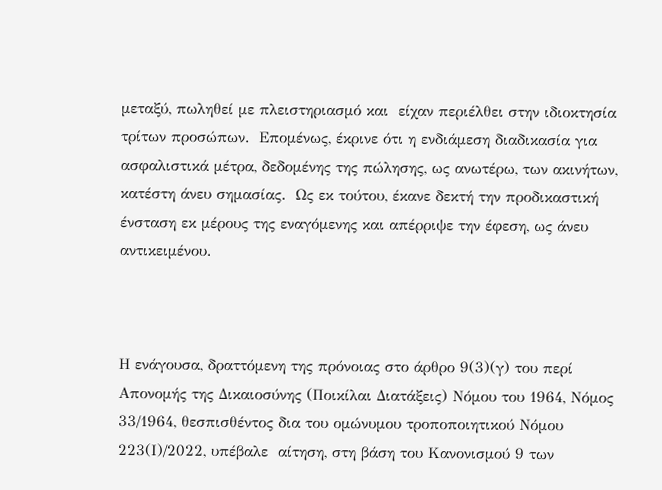μεταξύ, πωληθεί με πλειστηριασμό και  είχαν περιέλθει στην ιδιοκτησία τρίτων προσώπων.  Επομένως, έκρινε ότι η ενδιάμεση διαδικασία για ασφαλιστικά μέτρα, δεδομένης της πώλησης, ως ανωτέρω, των ακινήτων,  κατέστη άνευ σημασίας.  Ως εκ τούτου, έκανε δεκτή την προδικαστική ένσταση εκ μέρους της εναγόμενης και απέρριψε την έφεση, ως άνευ αντικειμένου.



Η ενάγουσα, δραττόμενη της πρόνοιας στο άρθρο 9(3)(γ) του περί Απονομής της Δικαιοσύνης (Ποικίλαι Διατάξεις) Νόμου του 1964, Νόμος 33/1964, θεσπισθέντος δια του ομώνυμου τροποποιητικού Νόμου 223(Ι)/2022, υπέβαλε  αίτηση, στη βάση του Κανονισμού 9 των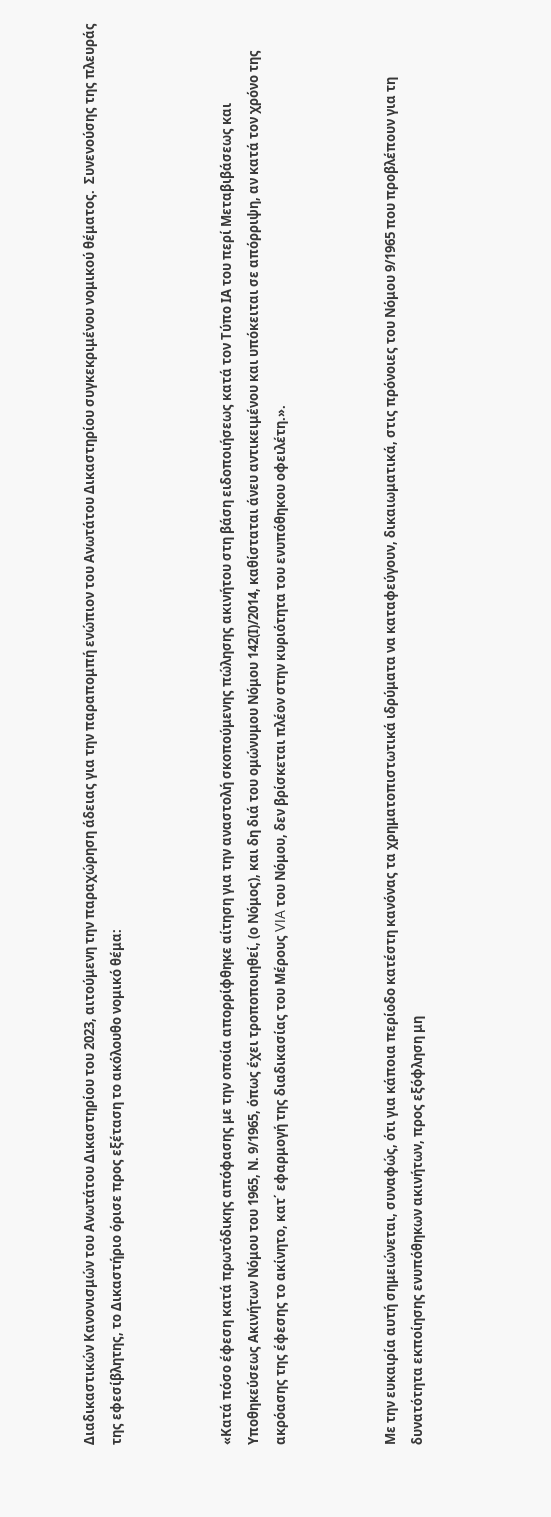Διαδικαστικών Κανονισμών του Ανωτάτου Δικαστηρίου του 2023, αιτούμενη την παραχώρηση άδειας για την παραπομπή ενώπιον του Ανωτάτου Δικαστηρίου συγκεκριμένου νομικού θέματος.  Συνενούσης της πλευράς της εφεσίβλητης, το Δικαστήριο όρισε προς εξέταση το ακόλουθο νομικό θέμα:



«Κατά πόσο έφεση κατά πρωτόδικης απόφασης με την οποία απορρίφθηκε αίτηση για την αναστολή σκοπούμενης πώλησης ακινήτου στη βάση ειδοποιήσεως κατά τον Τύπο ΙΑ του περί Μεταβιβάσεως και Υποθηκεύσεως Ακινήτων Νόμου του 1965, Ν. 9/1965, όπως έχει τροποποιηθεί, (ο Νόμος), και δη διά του ομώνυμου Νόμου 142(Ι)/2014, καθίσταται άνευ αντικειμένου και υπόκειται σε απόρριψη, αν κατά τον χρόνο της ακρόασης της έφεσης το ακίνητο, κατ΄ εφαρμογή της διαδικασίας του Μέρους VIA του Νόμου, δεν βρίσκεται πλέον στην κυριότητα του ενυπόθηκου οφειλέτη.».



Με την ευκαιρία αυτή σημειώνεται, συναφώς, ότι για κάποια περίοδο κατέστη κανόνας τα χρηματοπιστωτικά ιδρύματα να καταφεύγουν, δικαιωματικά, στις πρόνοιες του Νόμου 9/1965 που προβλέπουν για τη δυνατότητα εκποίησης ενυπόθηκων ακινήτων, προς εξόφληση μη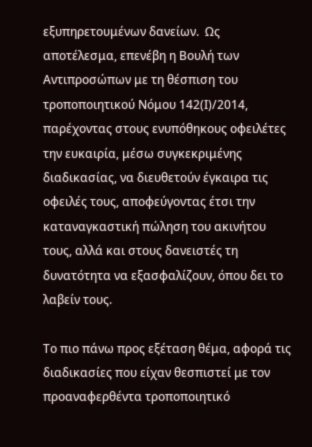εξυπηρετουμένων δανείων.  Ως αποτέλεσμα, επενέβη η Βουλή των Αντιπροσώπων με τη θέσπιση του τροποποιητικού Νόμου 142(Ι)/2014, παρέχοντας στους ενυπόθηκους οφειλέτες την ευκαιρία, μέσω συγκεκριμένης διαδικασίας, να διευθετούν έγκαιρα τις οφειλές τους, αποφεύγοντας έτσι την καταναγκαστική πώληση του ακινήτου τους, αλλά και στους δανειστές τη δυνατότητα να εξασφαλίζουν, όπου δει το λαβείν τους.

Το πιο πάνω προς εξέταση θέμα, αφορά τις διαδικασίες που είχαν θεσπιστεί με τον προαναφερθέντα τροποποιητικό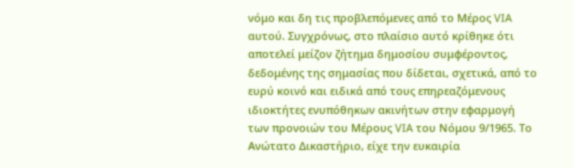νόμο και δη τις προβλεπόμενες από το Μέρος VIA αυτού. Συγχρόνως, στο πλαίσιο αυτό κρίθηκε ότι αποτελεί μείζον ζήτημα δημοσίου συμφέροντος, δεδομένης της σημασίας που δίδεται, σχετικά, από το ευρύ κοινό και ειδικά από τους επηρεαζόμενους ιδιοκτήτες ενυπόθηκων ακινήτων στην εφαρμογή των προνοιών του Μέρους VIA του Νόμου 9/1965. Το Ανώτατο Δικαστήριο, είχε την ευκαιρία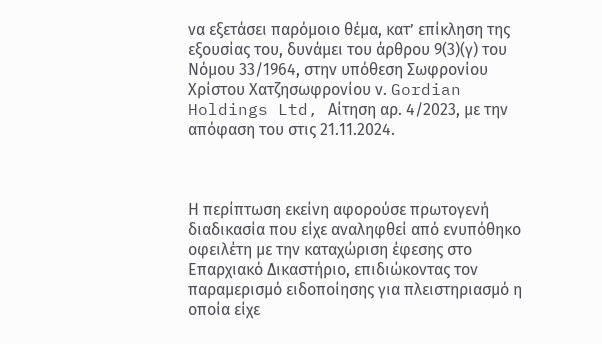να εξετάσει παρόμοιο θέμα, κατ’ επίκληση της εξουσίας του, δυνάμει του άρθρου 9(3)(γ) του Νόμου 33/1964, στην υπόθεση Σωφρονίου Χρίστου Χατζησωφρονίου ν. Gordian Holdings Ltd, Αίτηση αρ. 4/2023, με την απόφαση του στις 21.11.2024.



Η περίπτωση εκείνη αφορούσε πρωτογενή διαδικασία που είχε αναληφθεί από ενυπόθηκο οφειλέτη με την καταχώριση έφεσης στο Επαρχιακό Δικαστήριο, επιδιώκοντας τον  παραμερισμό ειδοποίησης για πλειστηριασμό η οποία είχε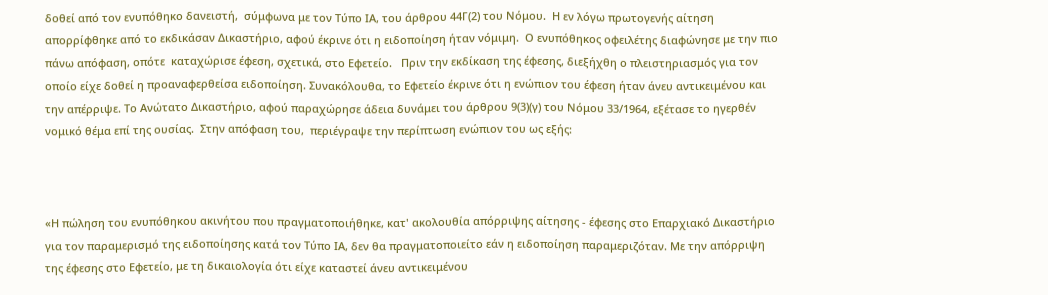δοθεί από τον ενυπόθηκο δανειστή,  σύμφωνα με τον Τύπο ΙΑ, του άρθρου 44Γ(2) του Νόμου.  Η εν λόγω πρωτογενής αίτηση απορρίφθηκε από το εκδικάσαν Δικαστήριο, αφού έκρινε ότι η ειδοποίηση ήταν νόμιμη.  Ο ενυπόθηκος οφειλέτης διαφώνησε με την πιο πάνω απόφαση, οπότε  καταχώρισε έφεση, σχετικά, στο Εφετείο.   Πριν την εκδίκαση της έφεσης, διεξήχθη ο πλειστηριασμός για τον οποίο είχε δοθεί η προαναφερθείσα ειδοποίηση. Συνακόλουθα, το Εφετείο έκρινε ότι η ενώπιον του έφεση ήταν άνευ αντικειμένου και την απέρριψε. Το Ανώτατο Δικαστήριο, αφού παραχώρησε άδεια δυνάμει του άρθρου 9(3)(γ) του Νόμου 33/1964, εξέτασε το ηγερθέν νομικό θέμα επί της ουσίας.  Στην απόφαση του,  περιέγραψε την περίπτωση ενώπιον του ως εξής:



«Η πώληση του ενυπόθηκου ακινήτου που πραγματοποιήθηκε, κατ' ακολουθία απόρριψης αίτησης - έφεσης στο Επαρχιακό Δικαστήριο για τον παραμερισμό της ειδοποίησης κατά τον Τύπο ΙΑ, δεν θα πραγματοποιείτο εάν η ειδοποίηση παραμεριζόταν. Με την απόρριψη της έφεσης στο Εφετείο, με τη δικαιολογία ότι είχε καταστεί άνευ αντικειμένου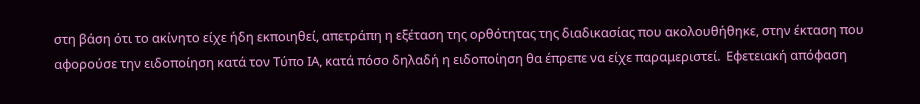στη βάση ότι το ακίνητο είχε ήδη εκποιηθεί, απετράπη η εξέταση της ορθότητας της διαδικασίας που ακολουθήθηκε, στην έκταση που αφορούσε την ειδοποίηση κατά τον Τύπο ΙΑ, κατά πόσο δηλαδή η ειδοποίηση θα έπρεπε να είχε παραμεριστεί.  Εφετειακή απόφαση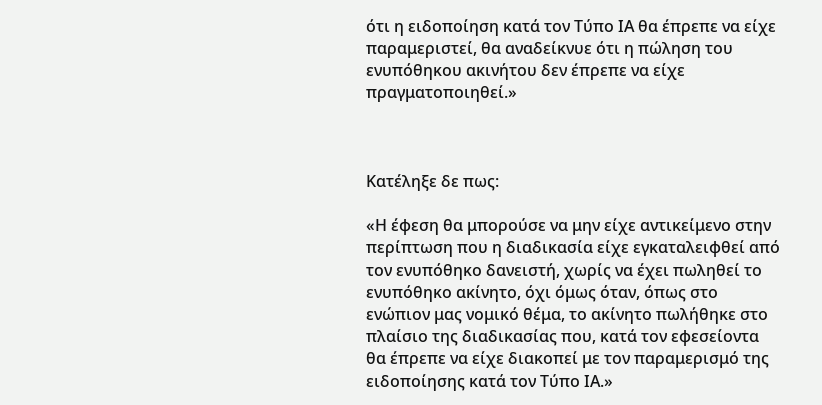ότι η ειδοποίηση κατά τον Τύπο ΙΑ θα έπρεπε να είχε παραμεριστεί, θα αναδείκνυε ότι η πώληση του ενυπόθηκου ακινήτου δεν έπρεπε να είχε πραγματοποιηθεί.»



Κατέληξε δε πως:

«Η έφεση θα μπορούσε να μην είχε αντικείμενο στην περίπτωση που η διαδικασία είχε εγκαταλειφθεί από τον ενυπόθηκο δανειστή, χωρίς να έχει πωληθεί το ενυπόθηκο ακίνητο, όχι όμως όταν, όπως στο ενώπιον μας νομικό θέμα, το ακίνητο πωλήθηκε στο πλαίσιο της διαδικασίας που, κατά τον εφεσείοντα θα έπρεπε να είχε διακοπεί με τον παραμερισμό της ειδοποίησης κατά τον Τύπο ΙΑ.»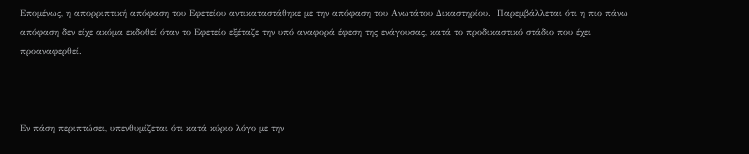Επομένως, η απορριπτική απόφαση του Εφετείου αντικαταστάθηκε με την απόφαση του Ανωτάτου Δικαστηρίου.  Παρεμβάλλεται ότι η πιο πάνω απόφαση δεν είχε ακόμα εκδοθεί όταν το Εφετείο εξέταζε την υπό αναφορά έφεση της ενάγουσας, κατά το προδικαστικό στάδιο που έχει προαναφερθεί.



Εν πάση περιπτώσει, υπενθυμίζεται ότι κατά κύριο λόγο με την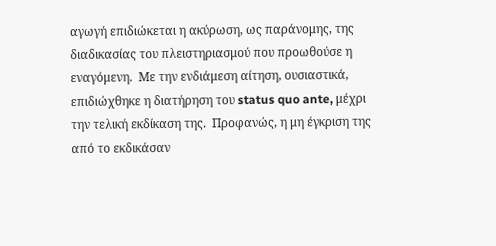αγωγή επιδιώκεται η ακύρωση, ως παράνομης, της διαδικασίας του πλειστηριασμού που προωθούσε η εναγόμενη.  Με την ενδιάμεση αίτηση, ουσιαστικά, επιδιώχθηκε η διατήρηση του status quo ante, μέχρι την τελική εκδίκαση της.  Προφανώς, η μη έγκριση της από το εκδικάσαν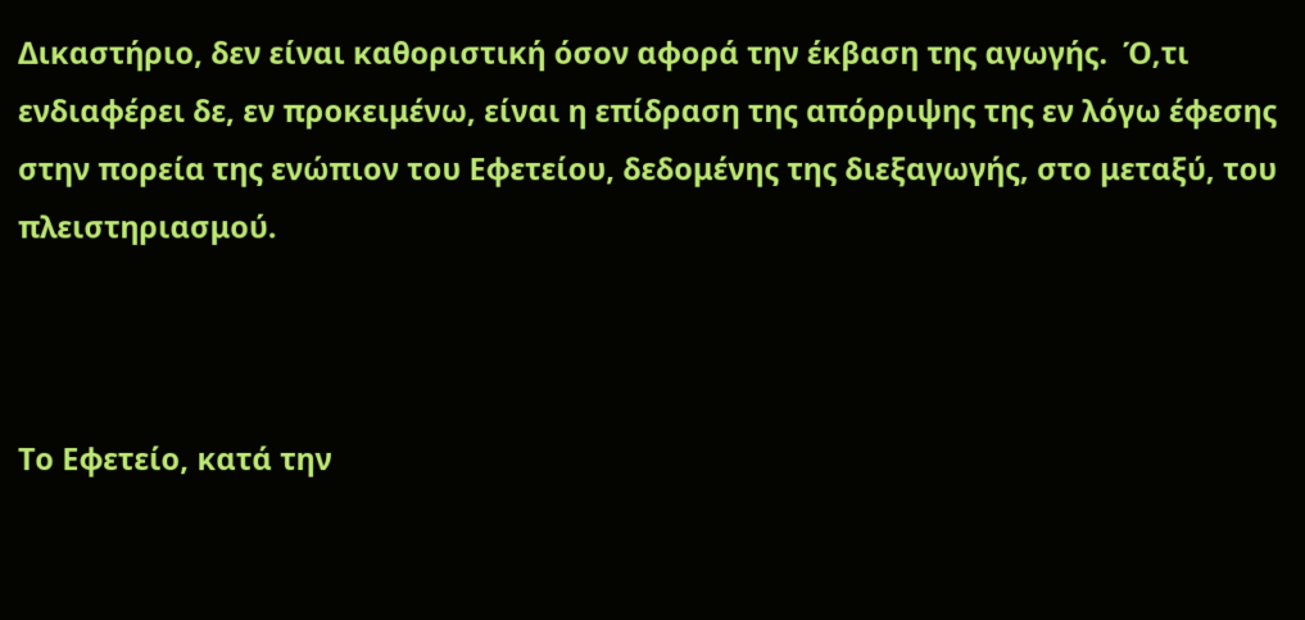Δικαστήριο, δεν είναι καθοριστική όσον αφορά την έκβαση της αγωγής.  Ό,τι ενδιαφέρει δε, εν προκειμένω, είναι η επίδραση της απόρριψης της εν λόγω έφεσης στην πορεία της ενώπιον του Εφετείου, δεδομένης της διεξαγωγής, στο μεταξύ, του πλειστηριασμού.



Το Εφετείο, κατά την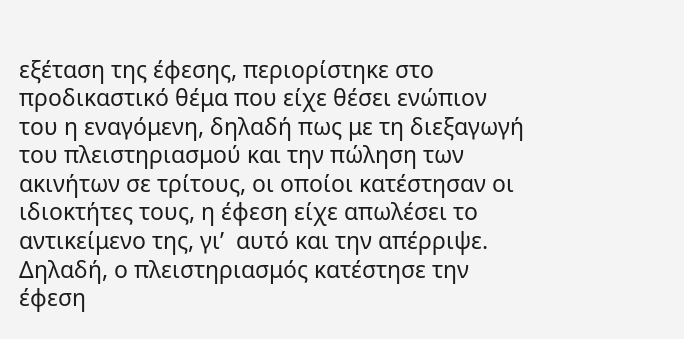εξέταση της έφεσης, περιορίστηκε στο προδικαστικό θέμα που είχε θέσει ενώπιον του η εναγόμενη, δηλαδή πως με τη διεξαγωγή του πλειστηριασμού και την πώληση των ακινήτων σε τρίτους, οι οποίοι κατέστησαν οι ιδιοκτήτες τους, η έφεση είχε απωλέσει το αντικείμενο της, γι’  αυτό και την απέρριψε. Δηλαδή, ο πλειστηριασμός κατέστησε την έφεση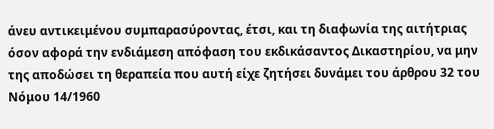άνευ αντικειμένου συμπαρασύροντας, έτσι, και τη διαφωνία της αιτήτριας όσον αφορά την ενδιάμεση απόφαση του εκδικάσαντος Δικαστηρίου, να μην της αποδώσει τη θεραπεία που αυτή είχε ζητήσει δυνάμει του άρθρου 32 του Νόμου 14/1960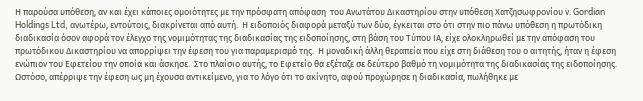Η παρούσα υπόθεση, αν και έχει κάποιες ομοιότητες με την πρόσφατη απόφαση  του Ανωτάτου Δικαστηρίου στην υπόθεση Χατζησωφρονίου ν. Gordian Holdings Ltd, ανωτέρω, εντούτοις, διακρίνεται από αυτή.  Η ειδοποιός διαφορά μεταξύ των δύο, έγκειται στο ότι στην πιο πάνω υπόθεση η πρωτόδικη διαδικασία όσον αφορά τον έλεγχο της νομιμότητας της διαδικασίας της ειδοποίησης, στη βάση του Τύπου ΙΑ, είχε ολοκληρωθεί με την απόφαση του πρωτόδικου Δικαστηρίου να απορρίψει την έφεση του για παραμερισμό της.  Η μοναδική άλλη θεραπεία που είχε στη διάθεση του ο αιτητής, ήταν η έφεση ενώπιον του Εφετείου την οποία και άσκησε.  Στο πλαίσιο αυτής, το Εφετείο θα εξέταζε σε δεύτερο βαθμό τη νομιμότητα της διαδικασίας της ειδοποίησης.  Ωστόσο, απέρριψε την έφεση ως μη έχουσα αντικείμενο, για το λόγο ότι το ακίνητο, αφού προχώρησε η διαδικασία, πωλήθηκε με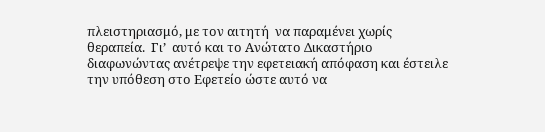πλειστηριασμό, με τον αιτητή  να παραμένει χωρίς θεραπεία.  Γι’  αυτό και το Ανώτατο Δικαστήριο διαφωνώντας ανέτρεψε την εφετειακή απόφαση και έστειλε την υπόθεση στο Εφετείο ώστε αυτό να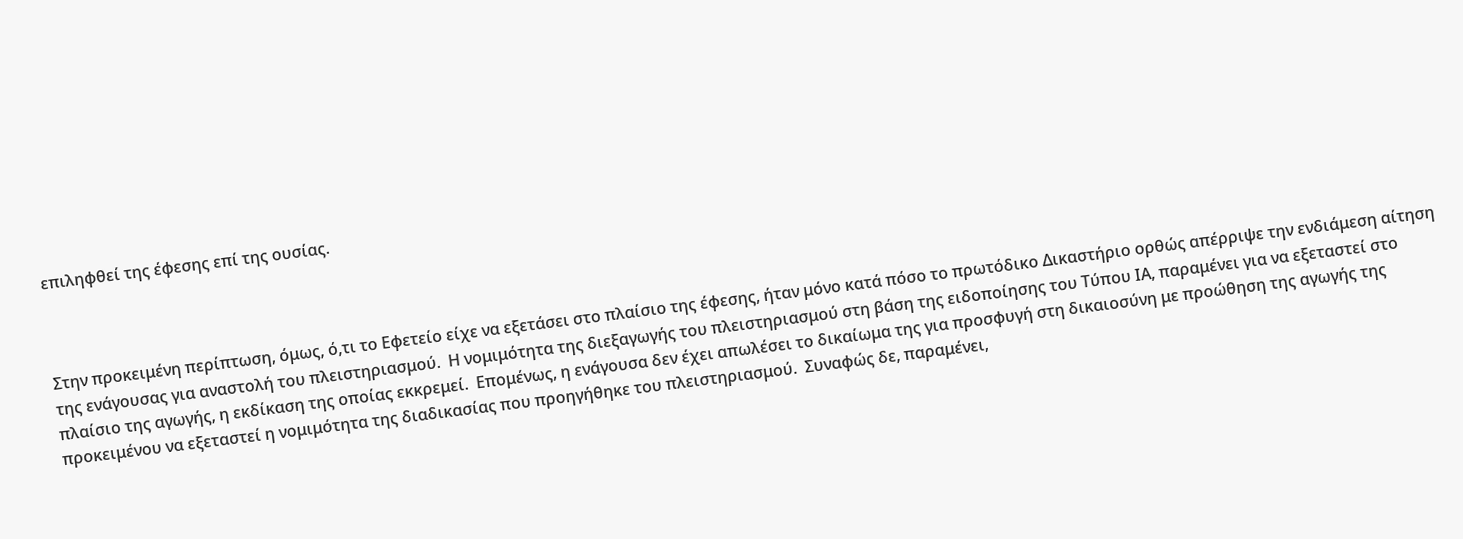επιληφθεί της έφεσης επί της ουσίας.



Στην προκειμένη περίπτωση, όμως, ό,τι το Εφετείο είχε να εξετάσει στο πλαίσιο της έφεσης, ήταν μόνο κατά πόσο το πρωτόδικο Δικαστήριο ορθώς απέρριψε την ενδιάμεση αίτηση της ενάγουσας για αναστολή του πλειστηριασμού.  Η νομιμότητα της διεξαγωγής του πλειστηριασμού στη βάση της ειδοποίησης του Τύπου ΙΑ, παραμένει για να εξεταστεί στο πλαίσιο της αγωγής, η εκδίκαση της οποίας εκκρεμεί.  Επομένως, η ενάγουσα δεν έχει απωλέσει το δικαίωμα της για προσφυγή στη δικαιοσύνη με προώθηση της αγωγής της προκειμένου να εξεταστεί η νομιμότητα της διαδικασίας που προηγήθηκε του πλειστηριασμού.  Συναφώς δε, παραμένει,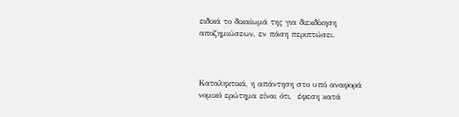ειδικά το δικαίωμά της για διεκδίκηση αποζημιώσεων, εν πάση περιπτώσει.



Καταληκτικά, η απάντηση στο υπό αναφορά νομικό ερώτημα είναι ότι,  έφεση κατά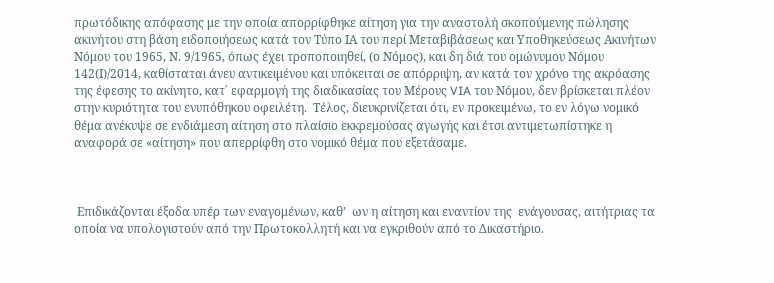πρωτόδικης απόφασης με την οποία απορρίφθηκε αίτηση για την αναστολή σκοπούμενης πώλησης ακινήτου στη βάση ειδοποιήσεως κατά τον Τύπο ΙΑ του περί Μεταβιβάσεως και Υποθηκεύσεως Ακινήτων Νόμου του 1965, Ν. 9/1965, όπως έχει τροποποιηθεί, (ο Νόμος), και δη διά του ομώνυμου Νόμου 142(Ι)/2014, καθίσταται άνευ αντικειμένου και υπόκειται σε απόρριψη, αν κατά τον χρόνο της ακρόασης της έφεσης το ακίνητο, κατ΄ εφαρμογή της διαδικασίας του Μέρους VIA του Νόμου, δεν βρίσκεται πλέον στην κυριότητα του ενυπόθηκου οφειλέτη.  Τέλος, διευκρινίζεται ότι, εν προκειμένω, το εν λόγω νομικό θέμα ανέκυψε σε ενδιάμεση αίτηση στο πλαίσιο εκκρεμούσας αγωγής και έτσι αντιμετωπίστηκε η αναφορά σε «αίτηση» που απερρίφθη στο νομικό θέμα που εξετάσαμε.



 Επιδικάζονται έξοδα υπέρ των εναγομένων, καθ’  ων η αίτηση και εναντίον της  ενάγουσας, αιτήτριας τα οποία να υπολογιστούν από την Πρωτοκολλητή και να εγκριθούν από το Δικαστήριο.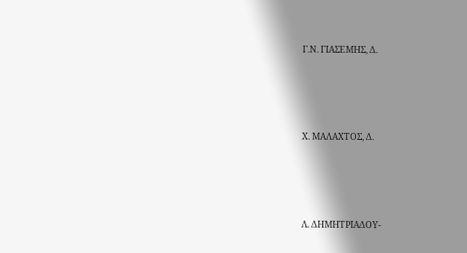Γ.Ν. ΓΙΑΣΕΜΗΣ, Δ.





Χ. ΜΑΛΑΧΤΟΣ, Δ.





Λ. ΔΗΜΗΤΡΙΑΔΟΥ-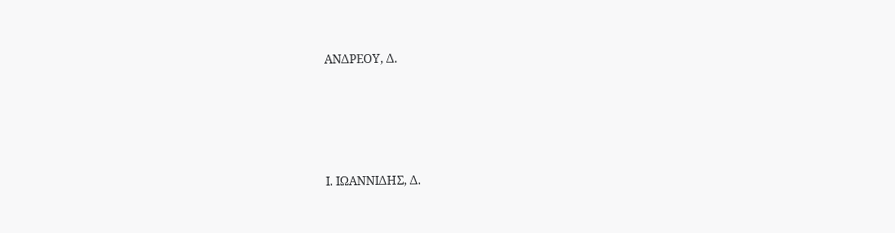ΑΝΔΡΕΟΥ, Δ.





Ι. ΙΩΑΝΝΙΔΗΣ, Δ.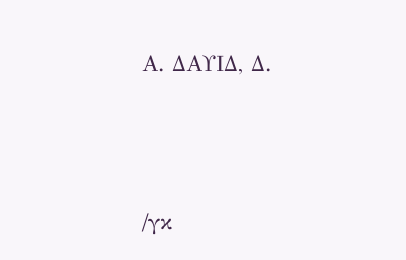Α. ΔΑΥΙΔ, Δ.





/γκ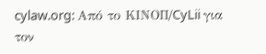cylaw.org: Από το ΚΙΝOΠ/CyLii για τον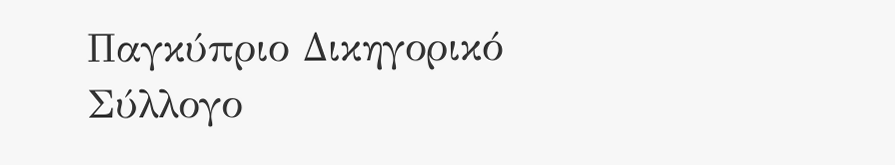Παγκύπριο Δικηγορικό Σύλλογο